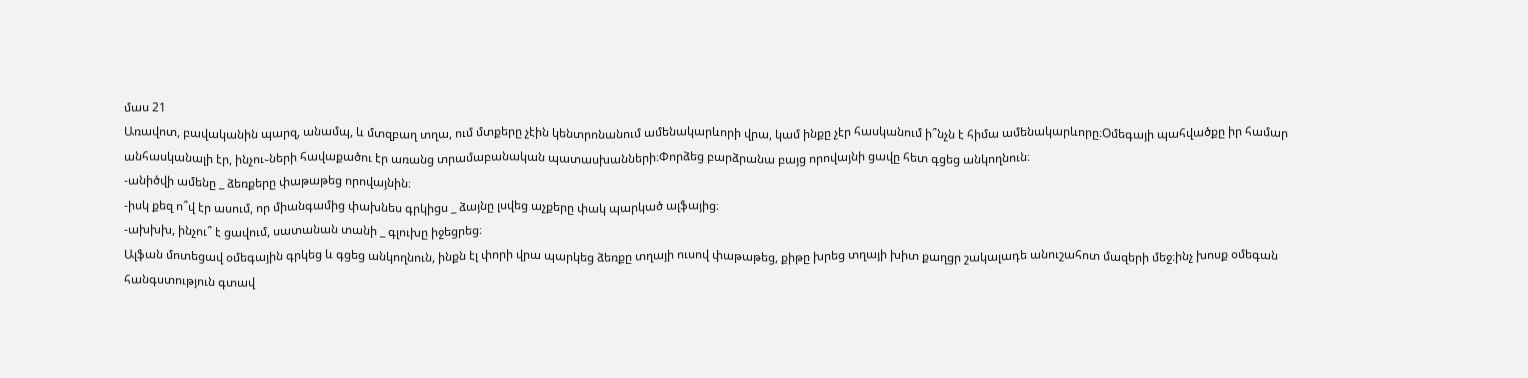մաս 21
Առավոտ, բավականին պարզ, անամպ, և մտզբաղ տղա, ում մտքերը չէին կենտրոնանում ամենակարևորի վրա, կամ ինքը չէր հասկանում ի՞նչն է հիմա ամենակարևորը։Օմեգայի պահվածքը իր համար անհասկանալի էր, ինչու֊ների հավաքածու էր առանց տրամաբանական պատասխանների։Փորձեց բարձրանա բայց որովայնի ցավը հետ գցեց անկողնուն։
-անիծվի ամենը _ ձեռքերը փաթաթեց որովայնին։
-իսկ քեզ ո՞վ էր ասում, որ միանգամից փախնես գրկիցս _ ձայնը լսվեց աչքերը փակ պարկած ալֆայից։
-ախխխ, ինչու՞ է ցավում, սատանան տանի _ գլուխը իջեցրեց։
Ալֆան մոտեցավ օմեգային գրկեց և գցեց անկողնուն, ինքն էլ փորի վրա պարկեց ձեռքը տղայի ուսով փաթաթեց, քիթը խրեց տղայի խիտ քաղցր շակալադե անուշահոտ մազերի մեջ։ինչ խոսք օմեգան հանգստություն գտավ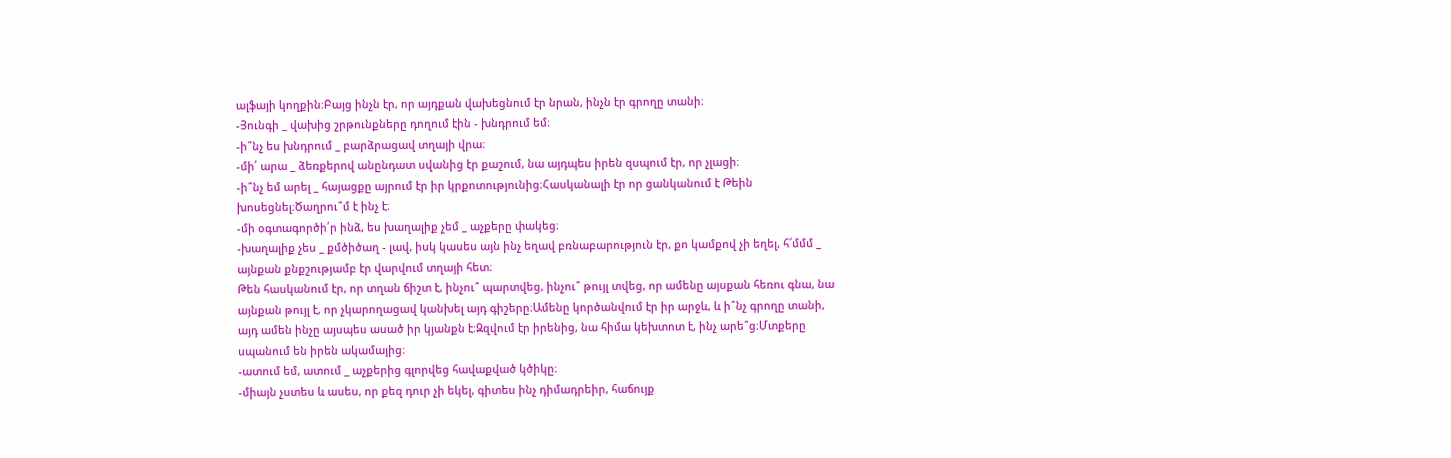ալֆայի կողքին։Բայց ինչն էր, որ այդքան վախեցնում էր նրան, ինչն էր գրողը տանի։
-Յունգի _ վախից շրթունքները դողում էին - խնդրում եմ։
-ի՞նչ ես խնդրում _ բարձրացավ տղայի վրա։
-մի՛ արա _ ձեռքերով անընդատ սվանից էր քաշում, նա այդպես իրեն զսպում էր, որ չլացի։
-ի՞նչ եմ արել _ հայացքը այրում էր իր կրքոտությունից։Հասկանալի էր որ ցանկանում է Թեին խոսեցնել։Ծաղրու՞մ է ինչ է։
-մի օգտագործի՛ր ինձ, ես խաղալիք չեմ _ աչքերը փակեց։
-խաղալիք չես _ քմծիծաղ - լավ, իսկ կասես այն ինչ եղավ բռնաբարություն էր, քո կամքով չի եղել, հ՜մմմ _ այնքան քնքշությամբ էր վարվում տղայի հետ։
Թեն հասկանում էր, որ տղան ճիշտ է, ինչու՞ պարտվեց, ինչու՞ թույլ տվեց, որ ամենը այսքան հեռու գնա, նա այնքան թույլ է, որ չկարողացավ կանխել այդ գիշերը։Ամենը կործանվում էր իր արջև, և ի՞նչ գրողը տանի, այդ ամեն ինչը այսպես ասած իր կյանքն է։Զզվում էր իրենից, նա հիմա կեխտոտ է, ինչ արե՞ց։Մտքերը սպանում են իրեն ակամայից։
-ատում եմ, ատում _ աչքերից գլորվեց հավաքված կծիկը։
-միայն չստես և ասես, որ քեզ դուր չի եկել, գիտես ինչ դիմադրեիր, հաճույք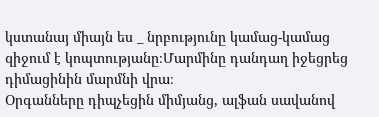կստանայ միայն ես _ նրբությունը կամաց-կամաց զիջում է կոպտությանը։Մարմինը դանդաղ իջեցրեց դիմացինին մարմնի վրա։
Օրգանները դիպչեցին միմյանց, ալֆան սավանով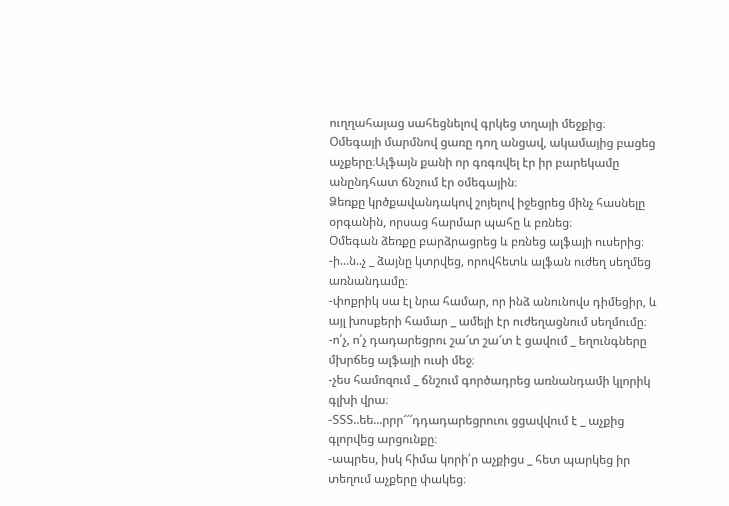ուղղահայաց սահեցնելով գրկեց տղայի մեջքից։
Օմեգայի մարմնով ցառը դող անցավ, ակամայից բացեց աչքերը։Ալֆայն քանի որ գռգռվել էր իր բարեկամը անընդհատ ճնշում էր օմեգային։
Ձեռքը կրծքավանդակով շոյելով իջեցրեց մինչ հասնելը օրգանին, որսաց հարմար պահը և բռնեց։
Օմեգան ձեռքը բարձրացրեց և բռնեց ալֆայի ուսերից։
-ի...ն..չ _ ձայնը կտրվեց, որովհետև ալֆան ուժեղ սեղմեց առնանդամը։
-փոքրիկ սա էլ նրա համար, որ ինձ անունովս դիմեցիր, և այլ խոսքերի համար _ ամելի էր ուժեղացնում սեղմումը։
-ո՛չ, ո՛չ դադարեցրու շա՜տ շա՜տ է ցավում _ եղունգները մխրճեց ալֆայի ուսի մեջ։
-չես համոզում _ ճնշում գործադրեց առնանդամի կլորիկ գլխի վրա։
-ՏՏՏ..եե...րրր՜՜՜դդադարեցրուու ցցավվում է _ աչքից գլորվեց արցունքը։
-ապրես, իսկ հիմա կորի՛ր աչքիցս _ հետ պարկեց իր տեղում աչքերը փակեց։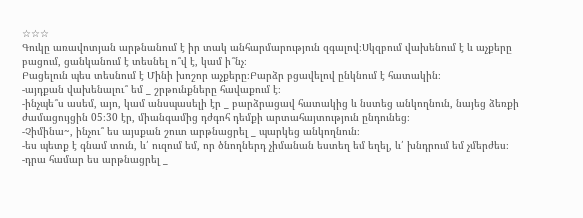☆☆☆
Գուկը առավոտյան արթնանում է իր տակ անհարմարություն զգալով։Սկզբում վախենում է և աչքերը բացում, ցանկանում է տեսնել ո՞վ է, կամ ի՞նչ։
Բացելուն պես տեսնում է Մինի խոշոր աչքերը։Բարձր բցավելով ընկնում է հատակին։
-այդքան վախենալու՞ եմ _ շրթունքները հավաքում է։
-ինչպե՞ս ասեմ, այո, կամ անսպասելի էր _ բարձրացավ հատակից և նստեց անկողնուն, նայեց ձեռքի ժամացույցին 05։30 էր, միանգամից դժգոհ դեմքի արտահայտություն ընդունեց։
-Չիմինա~, ինչու՞ ես այսքան շուտ արթնացրել _ պարկեց անկողնուն։
-ես պետք է գնամ տուն, և՛ ուզում եմ, որ ծնողներդ չիմանան եստեղ եմ եղել, և՛ խնդրում եմ չմերժես։
-դրա համար ես արթնացրել _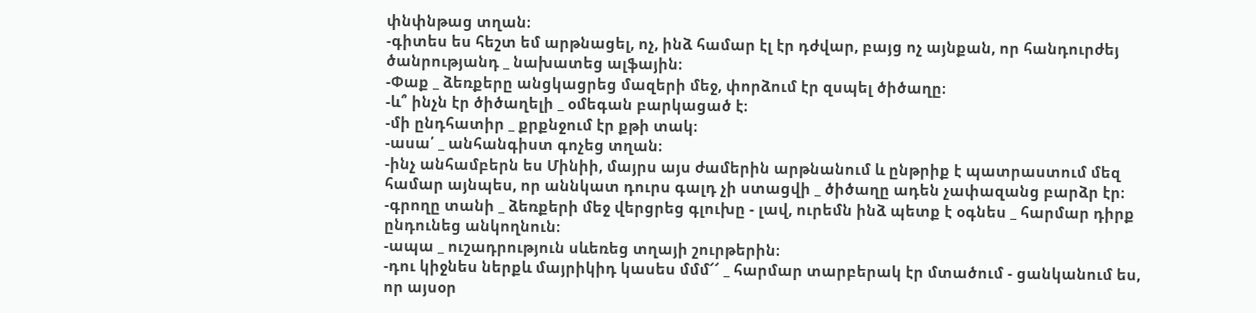փնփնթաց տղան։
-գիտես ես հեշտ եմ արթնացել, ոչ, ինձ համար էլ էր դժվար, բայց ոչ այնքան, որ հանդուրժեյ ծանրությանդ _ նախատեց ալֆային։
-Փաք _ ձեռքերը անցկացրեց մազերի մեջ, փորձում էր զսպել ծիծաղը։
-և՞ ինչն էր ծիծաղելի _ օմեգան բարկացած է։
-մի ընդհատիր _ քրքնջում էր քթի տակ։
-ասա՛ _ անհանգիստ գոչեց տղան։
-ինչ անհամբերն ես Մինիի, մայրս այս ժամերին արթնանում և ընթրիք է պատրաստում մեզ համար այնպես, որ աննկատ դուրս գալդ չի ստացվի _ ծիծաղը ադեն չափազանց բարձր էր։
-գրողը տանի _ ձեռքերի մեջ վերցրեց գլուխը - լավ, ուրեմն ինձ պետք է օգնես _ հարմար դիրք ընդունեց անկողնուն։
-ապա _ ուշադրություն սևեռեց տղայի շուրթերին։
-դու կիջնես ներքև մայրիկիդ կասես մմմ՜՜ _ հարմար տարբերակ էր մտածում - ցանկանում ես, որ այսօր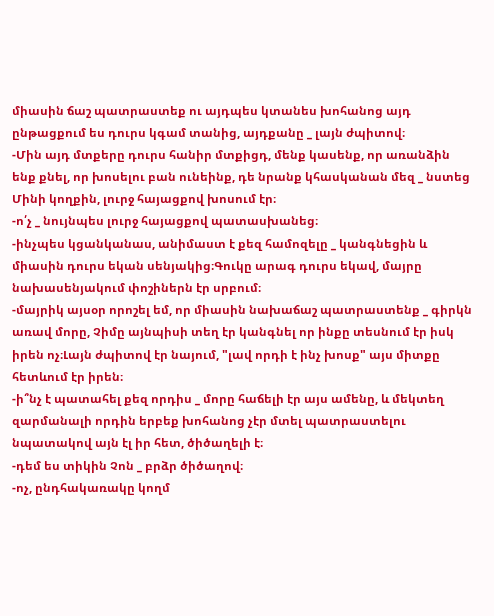միասին ճաշ պատրաստեք ու այդպես կտանես խոհանոց այդ ընթացքում ես դուրս կգամ տանից, այդքանը _ լայն ժպիտով։
-Մին այդ մտքերը դուրս հանիր մտքիցդ, մենք կասենք, որ առանձին ենք քնել, որ խոսելու բան ունեինք, դե նրանք կհասկանան մեզ _ նստեց Մինի կողքին, լուրջ հայացքով խոսում էր։
-ո՛չ _ նույնպես լուրջ հայացքով պատասխանեց։
-ինչպես կցանկանաս, անիմաստ է քեզ համոզելը _ կանգնեցին և միասին դուրս եկան սենյակից։Գուկը արագ դուրս եկավ, մայրը նախասենյակում փոշիներն էր սրբում։
-մայրիկ այսօր որոշել եմ, որ միասին նախաճաշ պատրաստենք _ գիրկն առավ մորը, Չիմը այնպիսի տեղ էր կանգնել որ ինքը տեսնում էր իսկ իրեն ոչ։Լայն ժպիտով էր նայում, "լավ որդի է ինչ խոսք" այս միտքը հետևում էր իրեն։
-ի՞նչ է պատահել քեզ որդիս _ մորը հաճելի էր այս ամենը, և մեկտեղ զարմանալի որդին երբեք խոհանոց չէր մտել պատրաստելու նպատակով այն էլ իր հետ, ծիծաղելի է։
-դեմ ես տիկին Չոն _ բրձր ծիծաղով։
-ոչ, ընդհակառակը կողմ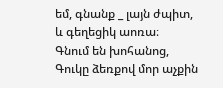եմ, գնանք _ լայն ժպիտ, և գեղեցիկ աոռա։
Գնում են խոհանոց, Գուկը ձեռքով մոր աչքին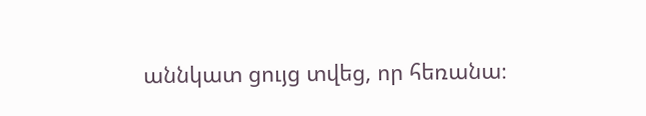աննկատ ցույց տվեց, որ հեռանա։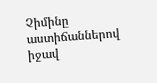Չիմինը աստիճաններով իջավ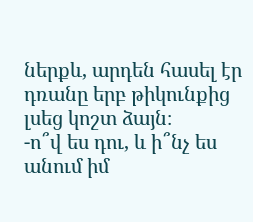ներքև, արդեն հասել էր դռանը երբ թիկունքից լսեց կոշտ ձայն։
-ո՞վ ես դու, և ի՞նչ ես անում իմ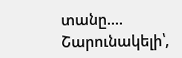տանը....
Շարունակելի՝,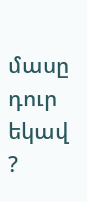մասը դուր եկավ ?